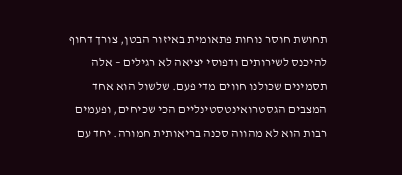תחושת חוסר נוחות פתאומית באיזור הבטן, צורך דחוף להיכנס לשירותים ודפוסי יציאה לא רגילים – אלה תסמינים שכולנו חווים מדי פעם. שלשול הוא אחד המצבים הגסטרואינטסטינליים הכי שכיחים, ופעמים רבות הוא לא מהווה סכנה בריאותית חמורה. יחד עם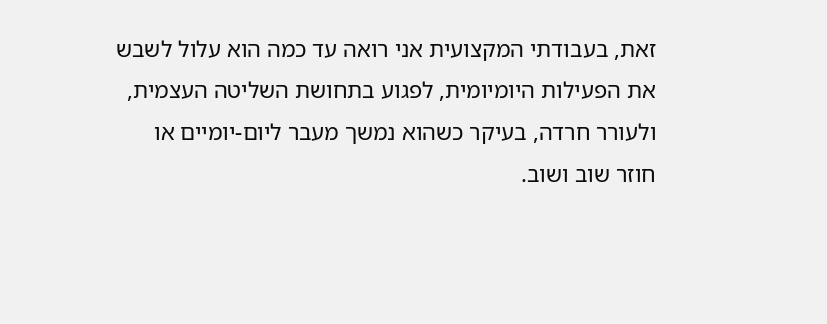זאת, בעבודתי המקצועית אני רואה עד כמה הוא עלול לשבש את הפעילות היומיומית, לפגוע בתחושת השליטה העצמית, ולעורר חרדה, בעיקר כשהוא נמשך מעבר ליום-יומיים או חוזר שוב ושוב.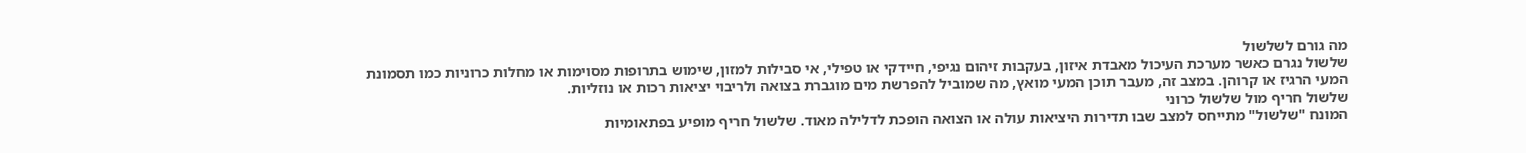מה גורם לשלשול
שלשול נגרם כאשר מערכת העיכול מאבדת איזון, בעקבות זיהום נגיפי, חיידקי או טפילי, אי סבילות למזון, שימוש בתרופות מסוימות או מחלות כרוניות כמו תסמונת המעי הרגיז או קרוהן. במצב זה, מעבר תוכן המעי מואץ, מה שמוביל להפרשת מים מוגברת בצואה ולריבוי יציאות רכות או נוזליות.
שלשול חריף מול שלשול כרוני
המונח "שלשול" מתייחס למצב שבו תדירות היציאות עולה או הצואה הופכת לדלילה מאוד. שלשול חריף מופיע בפתאומיות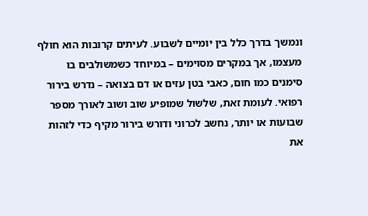ונמשך בדרך כלל בין יומיים לשבוע. לעיתים קרובות הוא חולף מעצמו, אך במקרים מסוימים – במיוחד כשמשולבים בו סימנים כמו חום, כאבי בטן עזים או דם בצואה – נדרש בירור רפואי. לעומת זאת, שלשול שמופיע שוב ושוב לאורך מספר שבועות או יותר, נחשב לכרוני ודורש בירור מקיף כדי לזהות את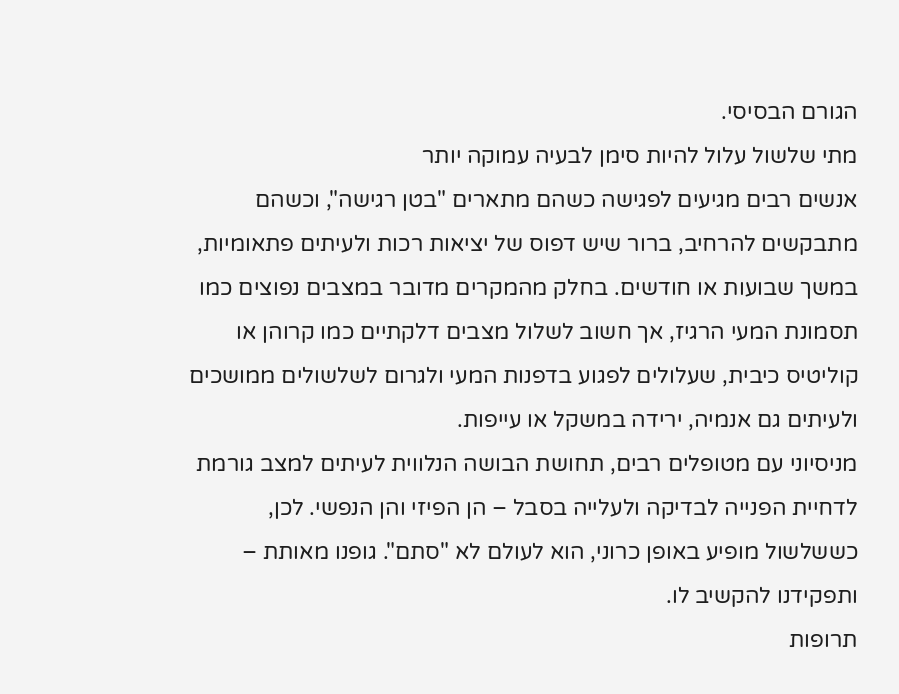הגורם הבסיסי.
מתי שלשול עלול להיות סימן לבעיה עמוקה יותר
אנשים רבים מגיעים לפגישה כשהם מתארים "בטן רגישה", וכשהם מתבקשים להרחיב, ברור שיש דפוס של יציאות רכות ולעיתים פתאומיות, במשך שבועות או חודשים. בחלק מהמקרים מדובר במצבים נפוצים כמו תסמונת המעי הרגיז, אך חשוב לשלול מצבים דלקתיים כמו קרוהן או קוליטיס כיבית, שעלולים לפגוע בדפנות המעי ולגרום לשלשולים ממושכים ולעיתים גם אנמיה, ירידה במשקל או עייפות.
מניסיוני עם מטופלים רבים, תחושת הבושה הנלווית לעיתים למצב גורמת לדחיית הפנייה לבדיקה ולעלייה בסבל – הן הפיזי והן הנפשי. לכן, כששלשול מופיע באופן כרוני, הוא לעולם לא "סתם". גופנו מאותת – ותפקידנו להקשיב לו.
תרופות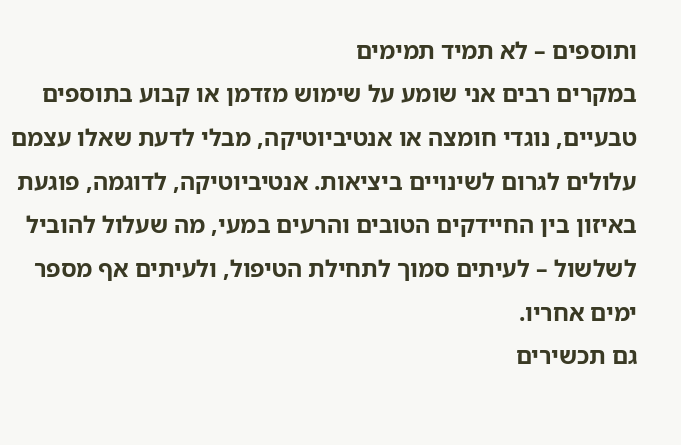ותוספים – לא תמיד תמימים
במקרים רבים אני שומע על שימוש מזדמן או קבוע בתוספים טבעיים, נוגדי חומצה או אנטיביוטיקה, מבלי לדעת שאלו עצמם עלולים לגרום לשינויים ביציאות. אנטיביוטיקה, לדוגמה, פוגעת באיזון בין החיידקים הטובים והרעים במעי, מה שעלול להוביל לשלשול – לעיתים סמוך לתחילת הטיפול, ולעיתים אף מספר ימים אחריו.
גם תכשירים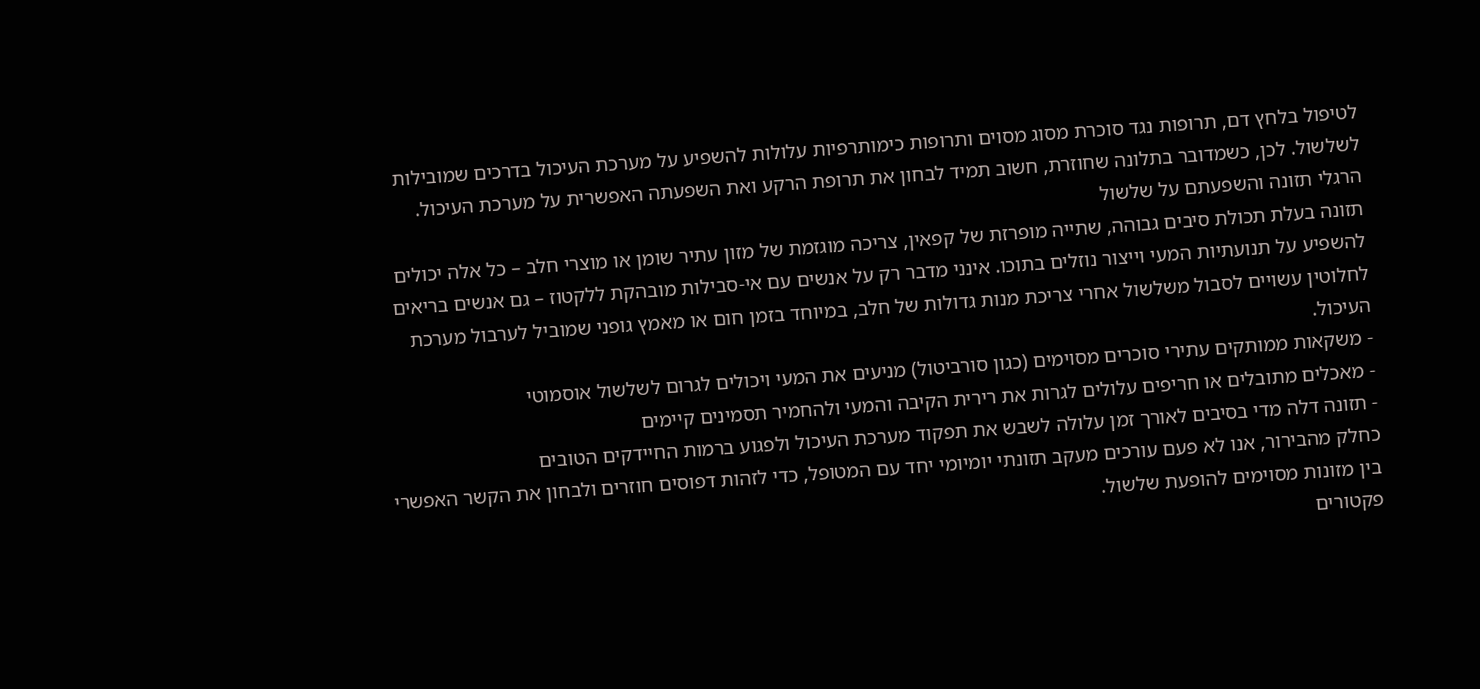לטיפול בלחץ דם, תרופות נגד סוכרת מסוג מסוים ותרופות כימותרפיות עלולות להשפיע על מערכת העיכול בדרכים שמובילות לשלשול. לכן, כשמדובר בתלונה שחוזרת, חשוב תמיד לבחון את תרופת הרקע ואת השפעתה האפשרית על מערכת העיכול.
הרגלי תזונה והשפעתם על שלשול
תזונה בעלת תכולת סיבים גבוהה, שתייה מופרזת של קפאין, צריכה מוגזמת של מזון עתיר שומן או מוצרי חלב – כל אלה יכולים להשפיע על תנועתיות המעי וייצור נוזלים בתוכו. אינני מדבר רק על אנשים עם אי-סבילות מובהקת ללקטוז – גם אנשים בריאים לחלוטין עשויים לסבול משלשול אחרי צריכת מנות גדולות של חלב, במיוחד בזמן חום או מאמץ גופני שמוביל לערבול מערכת העיכול.
- משקאות ממותקים עתירי סוכרים מסוימים (כגון סורביטול) מניעים את המעי ויכולים לגרום לשלשול אוסמוטי
- מאכלים מתובלים או חריפים עלולים לגרות את רירית הקיבה והמעי ולהחמיר תסמינים קיימים
- תזונה דלה מדי בסיבים לאורך זמן עלולה לשבש את תפקוד מערכת העיכול ולפגוע ברמות החיידקים הטובים
כחלק מהבירור, אנו לא פעם עורכים מעקב תזונתי יומיומי יחד עם המטופל, כדי לזהות דפוסים חוזרים ולבחון את הקשר האפשרי בין מזונות מסוימים להופעת שלשול.
פקטורים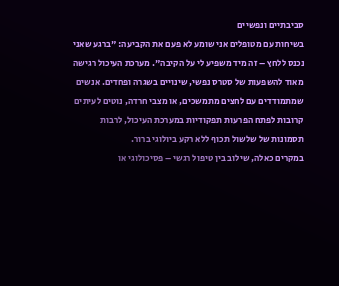סביבתיים ונפשיים
בשיחות עם מטופלים אני שומע לא פעם את הקביעה: "ברגע שאני נכנס ללחץ – זה מיד משפיע לי על הקיבה". מערכת העיכול רגישה מאוד להשפעות של סטרס נפשי, שינויים בשגרה ופחדים. אנשים שמתמודדים עם לחצים מתמשכים, או מצבי חרדה, נוטים לעיתים קרובות לפתח הפרעות תפקודיות במערכת העיכול, לרבות תסמונות של שלשול תכוף ללא רקע ביולוגי ברור.
במקרים כאלה, שילוב בין טיפול רגשי – פסיכולוגי או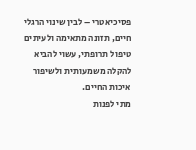פסיכיאטרי – לבין שינוי הרגלי חיים, תזונה מתאימה ולעיתים טיפול תרופתי, עשוי להביא להקלה משמעותית ולשיפור איכות החיים.
מתי לפנות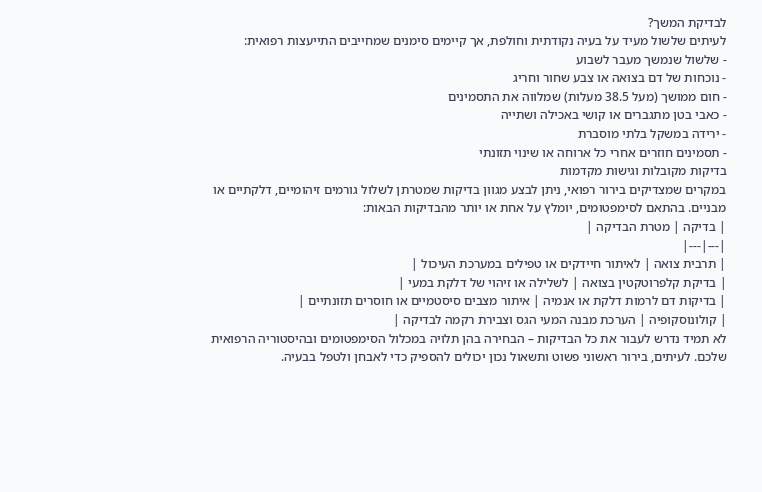לבדיקת המשך?
לעיתים שלשול מעיד על בעיה נקודתית וחולפת, אך קיימים סימנים שמחייבים התייעצות רפואית:
- שלשול שנמשך מעבר לשבוע
- נוכחות של דם בצואה או צבע שחור וחריג
- חום ממושך (מעל 38.5 מעלות) שמלווה את התסמינים
- כאבי בטן מתגברים או קושי באכילה ושתייה
- ירידה במשקל בלתי מוסברת
- תסמינים חוזרים אחרי כל ארוחה או שינוי תזונתי
בדיקות מקובלות וגישות מקדמות
במקרים שמצדיקים בירור רפואי, ניתן לבצע מגוון בדיקות שמטרתן לשלול גורמים זיהומיים, דלקתיים או מבניים. בהתאם לסימפטומים, יומלץ על אחת או יותר מהבדיקות הבאות:
| בדיקה | מטרת הבדיקה |
|---|---|
| תרבית צואה | לאיתור חיידקים או טפילים במערכת העיכול |
| בדיקת קלפרוטקטין בצואה | לשלילה או זיהוי של דלקת במעי |
| בדיקות דם לרמות דלקת או אנמיה | איתור מצבים סיסטמיים או חוסרים תזונתיים |
| קולונוסקופיה | הערכת מבנה המעי הגס וצבירת רקמה לבדיקה |
לא תמיד נדרש לעבור את כל הבדיקות – הבחירה בהן תלויה במכלול הסימפטומים ובהיסטוריה הרפואית שלכם. לעיתים, בירור ראשוני פשוט ותשאול נכון יכולים להספיק כדי לאבחן ולטפל בבעיה.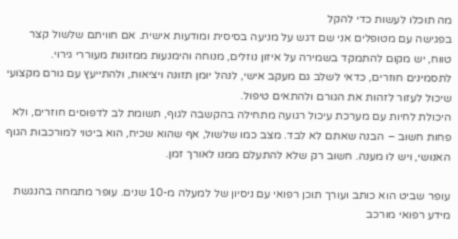מה תוכלו לעשות כדי להקל
בפגישה עם מטופלים אני שם דגש על מניעה בסיסית ומודעות אישית. אם חוויתם שלשול קצר טווח, יש מקום להתמקד בשמירה על איזון נוזלים, מנוחה והימנעות ממזונות מעוררי גירוי. לתסמינים חוזרים, כדאי לשלב גם מעקב אישי, לנהל יומן תזונה ויציאות, ולהתייעץ עם גורם מקצועי שיכול לעזור לזהות את הגורם ולהתאים טיפול.
היכולת לחיות עם מערכת עיכול רגועה מתחילה בהקשבה לגוף, תשומת לב לדפוסים חוזרים, ולא פחות חשוב – הבנה שאתם לא לבד. מצב כמו שלשול, אף שהוא שכיח, הוא ביטוי למורכבות הגוף האנושי, ויש לו מענה. חשוב רק שלא להתעלם ממנו לאורך זמן.

עופר שביט הוא כותב ועורך תוכן רפואי עם ניסיון של למעלה מ-10 שנים. עופר מתמחה בהנגשת מידע רפואי מורכב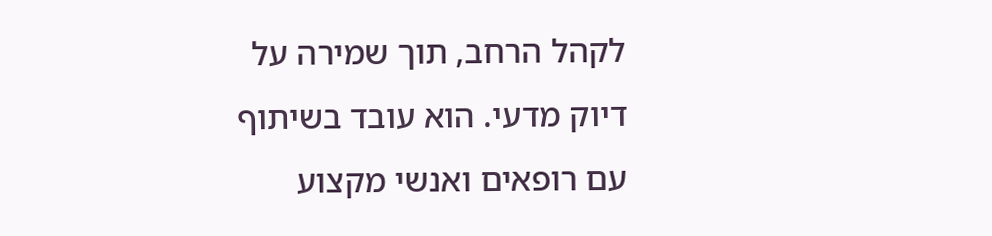לקהל הרחב, תוך שמירה על דיוק מדעי. הוא עובד בשיתוף עם רופאים ואנשי מקצוע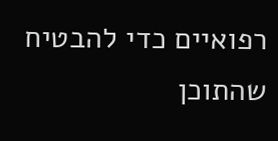רפואיים כדי להבטיח שהתוכן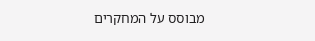מבוסס על המחקרים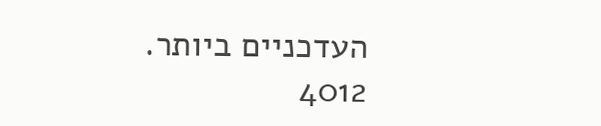העדכניים ביותר.
4012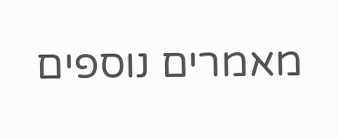מאמרים נוספים